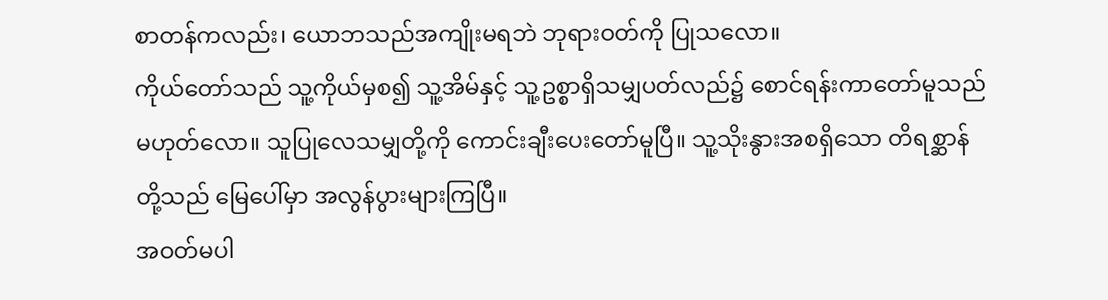စာတန်ကလည်း၊ ယောဘသည်အကျိုးမရဘဲ ဘုရားဝတ်ကို ပြုသလော။
ကိုယ်တော်သည် သူ့ကိုယ်မှစ၍ သူ့အိမ်နှင့် သူ့ဥစ္စာရှိသမျှပတ်လည်၌ စောင်ရန်းကာတော်မူသည် မဟုတ်လော။ သူပြုလေသမျှတို့ကို ကောင်းချီးပေးတော်မူပြီ။ သူ့သိုးနွားအစရှိသော တိရစ္ဆာန်တို့သည် မြေပေါ်မှာ အလွန်ပွားများကြပြီ။
အဝတ်မပါ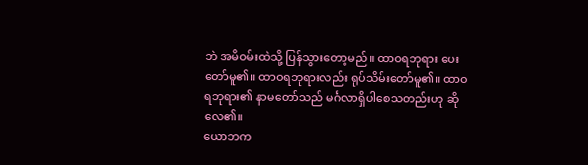ဘဲ အမိဝမ်းထဲသို့ ပြန်သွားတော့မည်။ ထာဝရဘုရား ပေးတော်မူ၏။ ထာဝရဘုရားလည်း ရုပ်သိမ်းတော်မူ၏။ ထာဝရဘုရား၏ နာမတော်သည် မင်္ဂလာရှိပါစေသတည်းဟု ဆိုလေ၏။
ယောဘက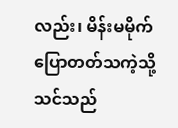လည်း၊ မိန်းမမိုက်ပြောတတ်သကဲ့သို့ သင်သည်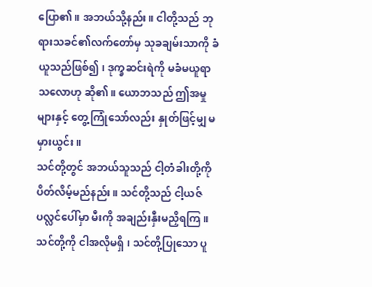ပြော၏။ အဘယ်သို့နည်း။ ငါတို့သည် ဘုရားသခင်၏လက်တော်မှ သုခချမ်းသာကို ခံယူသည်ဖြစ်၍၊ ဒုက္ခဆင်းရဲကို မခံမယူရာသလောဟု ဆို၏။ ယောဘသည် ဤအမှုများနှင့် တွေ့ကြုံသော်လည်း နှုတ်ဖြင့်မျှ မမှားယွင်း။
သင်တို့တွင် အဘယ်သူသည် ငါ့တံခါးတို့ကို ပိတ်လိမ့်မည်နည်း။ သင်တို့သည် ငါ့ယဇ်ပလ္လင်ပေါ်မှာ မီးကို အချည်းနှီးမညှိရကြ။ သင်တို့ကို ငါအလိုမရှိ၊ သင်တို့ပြုသော ပူ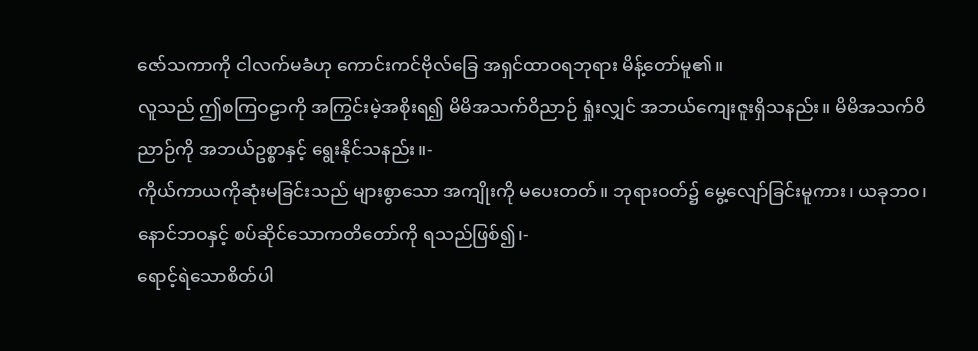ဇော်သကာကို ငါလက်မခံဟု ကောင်းကင်ဗိုလ်ခြေ အရှင်ထာဝရဘုရား မိန့်တော်မူ၏။
လူသည် ဤစကြဝဠာကို အကြွင်းမဲ့အစိုးရ၍ မိမိအသက်ဝိညာဉ် ရှုံးလျှင် အဘယ်ကျေးဇူးရှိသနည်း။ မိမိအသက်ဝိညာဉ်ကို အဘယ်ဥစ္စာနှင့် ရွေးနိုင်သနည်း။-
ကိုယ်ကာယကိုဆုံးမခြင်းသည် များစွာသော အကျိုးကို မပေးတတ်။ ဘုရားဝတ်၌ မွေ့လျော်ခြင်းမူကား၊ ယခုဘဝ၊ နောင်ဘဝနှင့် စပ်ဆိုင်သောကတိတော်ကို ရသည်ဖြစ်၍၊-
ရောင့်ရဲသောစိတ်ပါ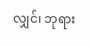လျှင်၊ ဘုရား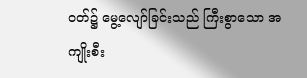ဝတ်၌ မွေ့လျော်ခြင်းသည် ကြီးစွာသော အကျိုးစီး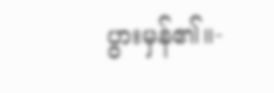ပွားမှန်၏။-